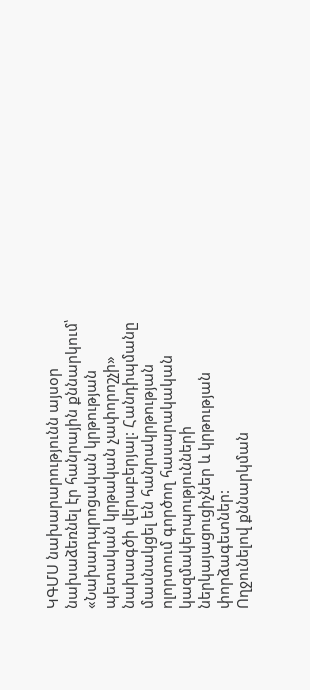ԿԳՄՍ նախարարությունն այսօր նախաձեռնել էր հանրային քննարկում՝ «Նախադպրոցական կրթության պետական կրթական չափորոշչի» նախագծի վերաբերյալ: Հանդիպմանը մասնակցել են հանրակրթության ոլորտում գործող հասարակական կազմակերպությունների ներկայացուցիչներ և կրթության փորձագետներ:
Ողջունելով քննարկման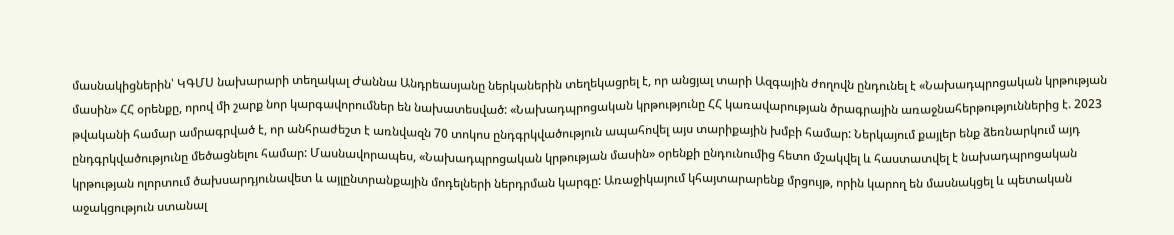մասնակիցներին՝ ԿԳՄՍ նախարարի տեղակալ Ժաննա Անդրեասյանը ներկաներին տեղեկացրել է, որ անցյալ տարի Ազգային ժողովն ընդունել է «Նախադպրոցական կրթության մասին» ՀՀ օրենքը, որով մի շարք նոր կարգավորումներ են նախատեսված: «Նախադպրոցական կրթությունը ՀՀ կառավարության ծրագրային առաջնահերթություններից է. 2023 թվականի համար ամրագրված է, որ անհրաժեշտ է առնվազն 70 տոկոս ընդգրկվածություն ապահովել այս տարիքային խմբի համար: Ներկայում քայլեր ենք ձեռնարկում այդ ընդգրկվածությունը մեծացնելու համար: Մասնավորապես, «Նախադպրոցական կրթության մասին» օրենքի ընդունումից հետո մշակվել և հաստատվել է նախադպրոցական կրթության ոլորտում ծախսարդյունավետ և այլընտրանքային մոդելների ներդրման կարգը: Առաջիկայում կհայտարարենք մրցույթ, որին կարող են մասնակցել և պետական աջակցություն ստանալ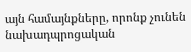այն համայնքները, որոնք չունեն նախադպրոցական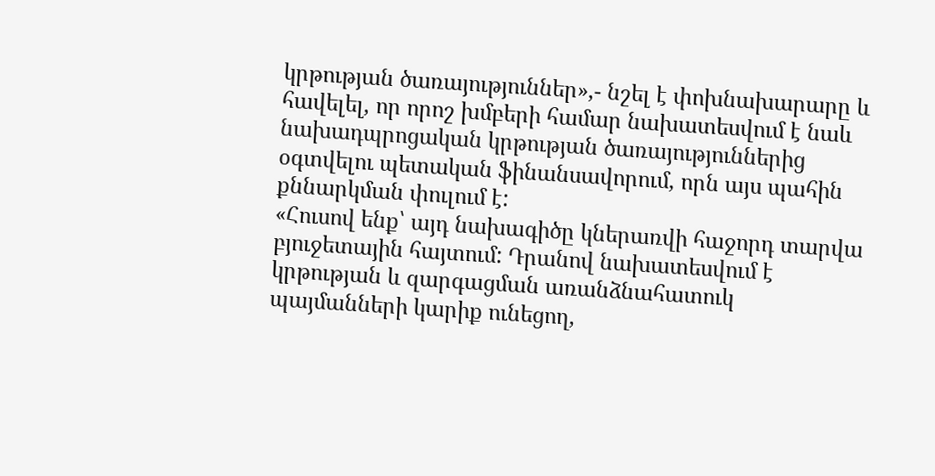կրթության ծառայություններ»,- նշել է փոխնախարարը և հավելել, որ որոշ խմբերի համար նախատեսվում է նաև նախադպրոցական կրթության ծառայություններից օգտվելու պետական ֆինանսավորում, որն այս պահին քննարկման փուլում է:
«Հուսով ենք՝ այդ նախագիծը կներառվի հաջորդ տարվա բյուջետային հայտում: Դրանով նախատեսվում է կրթության և զարգացման առանձնահատուկ պայմանների կարիք ունեցող,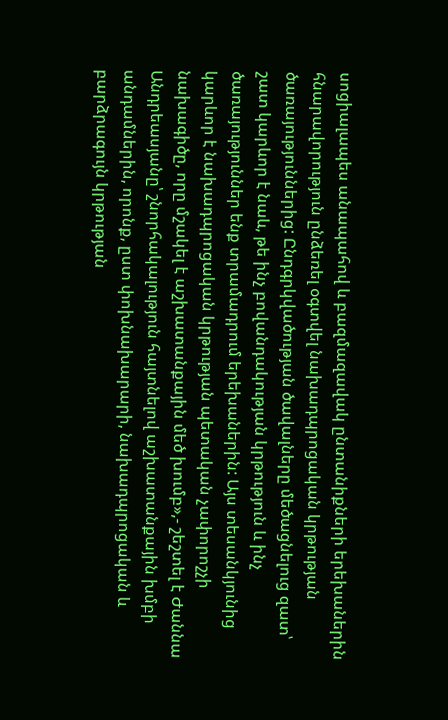սոցիալապես անապահով և բազմազավակ ընտանիքների երեխաներին հնարավորություն ընձեռել օգտվել նախադպրոցական կրթության ծառայություններից: Ընդգրկվածության ծավալները մեծացնելուց զատ՝ շատ կարևոր է նաև, թե ինչ բովանդակության կրթություն և ինչ ծառայություններ ենք տրամադրում երեխաներին: Այս տեսանկյունից կարևոր է նախադպրոցական կրթության պետական չափորոշչի նախագիծը, որը մշակել է աշխատանքային մեծ խումբ»,- շեշտել է Ժաննա Անդրեասյանը՝ շնորհակալություն հայտնելով աշխատանքային խմբի անդամներին, որոնք, ըստ փոխնախարարի, նախադպրոցական և բարձրագույն կրթության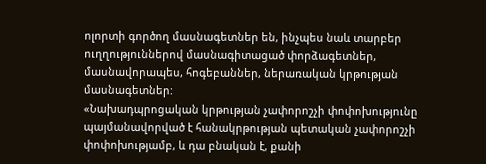ոլորտի գործող մասնագետներ են, ինչպես նաև տարբեր ուղղություններով մասնագիտացած փորձագետներ, մասնավորապես, հոգեբաններ, ներառական կրթության մասնագետներ:
«Նախադպրոցական կրթության չափորոշչի փոփոխությունը պայմանավորված է հանակրթության պետական չափորոշչի փոփոխությամբ, և դա բնական է, քանի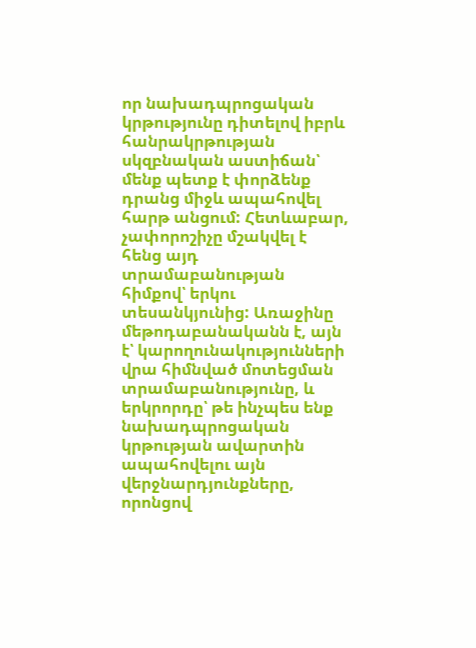որ նախադպրոցական կրթությունը դիտելով իբրև հանրակրթության սկզբնական աստիճան՝ մենք պետք է փորձենք դրանց միջև ապահովել հարթ անցում: Հետևաբար, չափորոշիչը մշակվել է հենց այդ տրամաբանության հիմքով՝ երկու տեսանկյունից: Առաջինը մեթոդաբանականն է, այն է՝ կարողունակությունների վրա հիմնված մոտեցման տրամաբանությունը, և երկրորդը՝ թե ինչպես ենք նախադպրոցական կրթության ավարտին ապահովելու այն վերջնարդյունքները, որոնցով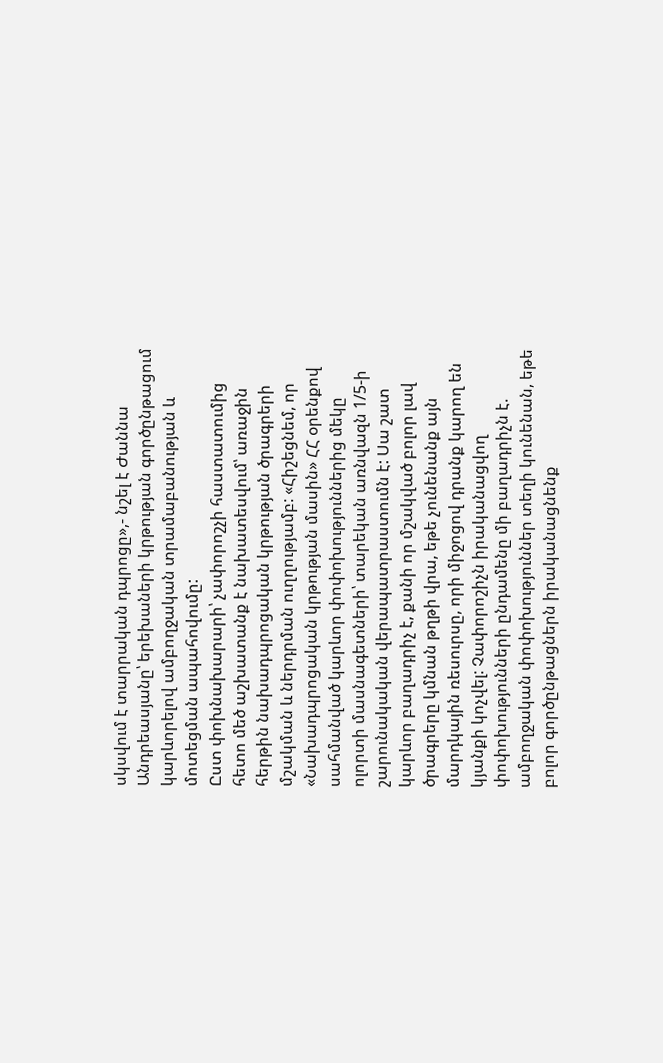սկսվում է տարրական դպրոցը»,- նշել է Ժաննա Անդրեասյանը՝ երեխաների կրթության գործընթացում կարևորելով ամբողջական տրամաբանության և մոտեցման ապահովումը:
Ըստ փոխնախարարի՝ չափորոշչի հաստատումից հետո մեծ աշխատանք է նախատեսվում՝ առաջին հերթին նախադպրոցական կրթության ծրագրերի մշակման և ներդրման ուղղությամբ: «Հիշեցնեմ, որ «Նախադպրոցական կրթության մասին» ՀՀ օրենքով սահմանված կարևոր փոփոխություններից մեկը ոլորտի մասնագետների՝ տարեկան առնվազն 1/5-ի շարունակական վերապատրաստումն է: Սա շատ կարևոր բաղադրիչ է, քանի որ մշակված բոլոր լավ ծրագրերը կմնան թղթի վրա, եթե չունենանք այն մարդկային ռեսուրսը, որի միջոցով դրանք կարող են կյանքի կոչվել: Չափորոշիչն իրականացվող փոփոխությունների ընդամենը մի բաղադրիչն է. ամբողջական փոփոխություններ տեղի կունենան, եթե բոլոր գործընթացներն իրականացնենք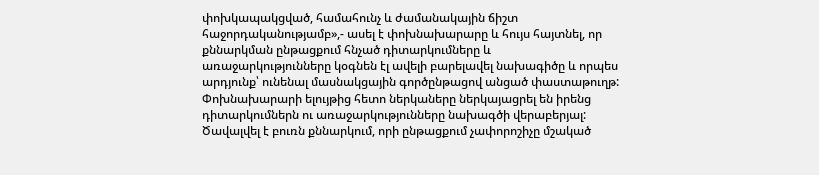փոխկապակցված, համահունչ և ժամանակային ճիշտ հաջորդականությամբ»,- ասել է փոխնախարարը և հույս հայտնել, որ քննարկման ընթացքում հնչած դիտարկումները և առաջարկությունները կօգնեն էլ ավելի բարելավել նախագիծը և որպես արդյունք՝ ունենալ մասնակցային գործընթացով անցած փաստաթուղթ:
Փոխնախարարի ելույթից հետո ներկաները ներկայացրել են իրենց դիտարկումներն ու առաջարկությունները նախագծի վերաբերյալ: Ծավալվել է բուռն քննարկում, որի ընթացքում չափորոշիչը մշակած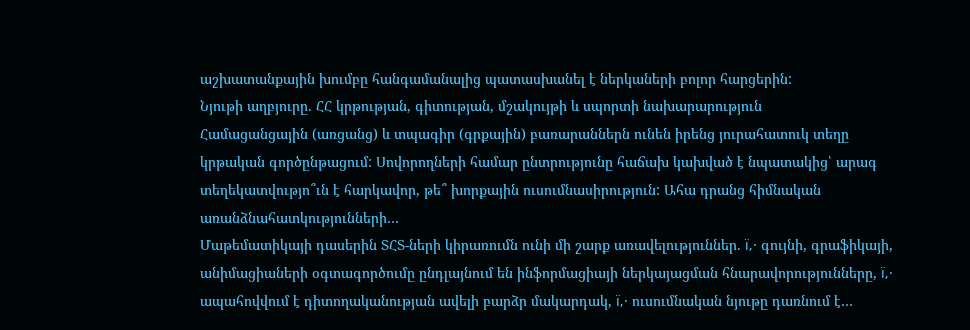աշխատանքային խումբը հանգամանալից պատասխանել է ներկաների բոլոր հարցերին:
Նյութի աղբյուրը. ՀՀ կրթության, գիտության, մշակույթի և սպորտի նախարարություն
Համացանցային (առցանց) և տպագիր (գրքային) բառարաններն ունեն իրենց յուրահատուկ տեղը կրթական գործընթացում: Սովորողների համար ընտրությունը հաճախ կախված է նպատակից՝ արագ տեղեկատվությո՞ւն է հարկավոր, թե՞ խորքային ուսումնասիրություն: Ահա դրանց հիմնական առանձնահատկությունների…
Մաթեմատիկայի դասերին ՏՀՏ-ների կիրառումն ունի մի շարք առավելություններ. ï‚· գույնի, գրաֆիկայի, անիմացիաների օգտագործումը ընդլայնում են ինֆորմացիայի ներկայացման հնարավորությունները, ï‚· ապահովվում է դիտողականության ավելի բարձր մակարդակ, ï‚· ուսումնական նյութը դառնում է…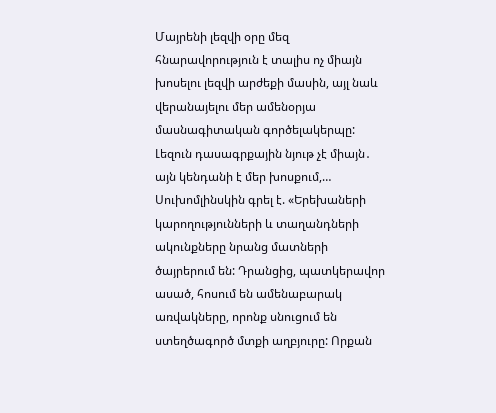Մայրենի լեզվի օրը մեզ հնարավորություն է տալիս ոչ միայն խոսելու լեզվի արժեքի մասին, այլ նաև վերանայելու մեր ամենօրյա մասնագիտական գործելակերպը: Լեզուն դասագրքային նյութ չէ միայն․ այն կենդանի է մեր խոսքում,…
Սուխոմլինսկին գրել է. «Երեխաների կարողությունների և տաղանդների ակունքները նրանց մատների ծայրերում են: Դրանցից, պատկերավոր ասած, հոսում են ամենաբարակ առվակները, որոնք սնուցում են ստեղծագործ մտքի աղբյուրը: Որքան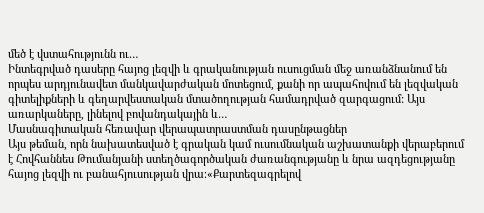մեծ է վստահությունն ու…
Ինտեգրված դասերը հայոց լեզվի և գրականության ուսուցման մեջ առանձնանում են որպես արդյունավետ մանկավարժական մոտեցում, քանի որ ապահովում են լեզվական գիտելիքների և գեղարվեստական մտածողության համադրված զարգացում: Այս առարկաները, լինելով բովանդակային և…
Մասնագիտական հեռավար վերապատրաստման դասընթացներ
Այս թեման, որն նախատեսված է գրական կամ ուսումնական աշխատանքի վերաբերում է Հովհաննես Թումանյանի ստեղծագործական ժառանգությանը և նրա ազդեցությանը հայոց լեզվի ու բանահյուսության վրա։«Քարտեզագրելով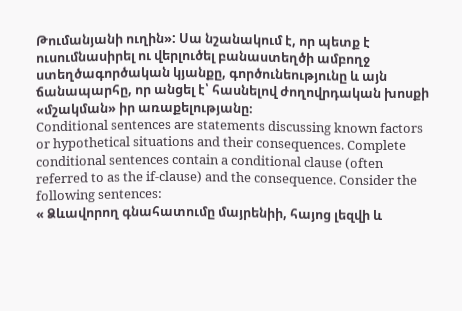Թումանյանի ուղին»: Սա նշանակում է, որ պետք է ուսումնասիրել ու վերլուծել բանաստեղծի ամբողջ ստեղծագործական կյանքը, գործունեությունը և այն ճանապարհը, որ անցել է՝ հասնելով ժողովրդական խոսքի «մշակման» իր առաքելությանը։
Conditional sentences are statements discussing known factors or hypothetical situations and their consequences. Complete conditional sentences contain a conditional clause (often referred to as the if-clause) and the consequence. Consider the following sentences:
« Ձևավորող գնահատումը մայրենիի, հայոց լեզվի և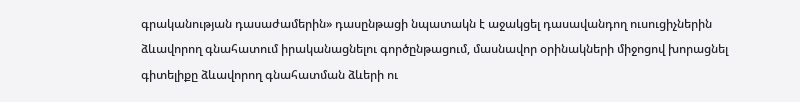գրականության դասաժամերին» դասընթացի նպատակն է աջակցել դասավանդող ուսուցիչներին ձևավորող գնահատում իրականացնելու գործընթացում, մասնավոր օրինակների միջոցով խորացնել գիտելիքը ձևավորող գնահատման ձևերի ու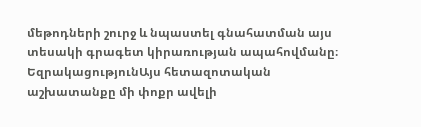մեթոդների շուրջ և նպաստել գնահատման այս տեսակի գրագետ կիրառության ապահովմանը։
ԵզրակացությունԱյս հետազոտական աշխատանքը մի փոքր ավելի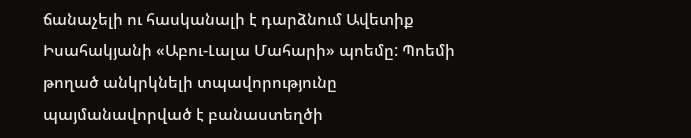ճանաչելի ու հասկանալի է դարձնում Ավետիք Իսահակյանի «Աբու-Լալա Մահարի» պոեմը: Պոեմի թողած անկրկնելի տպավորությունը պայմանավորված է բանաստեղծի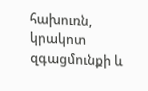հախուռն, կրակոտ զգացմունքի և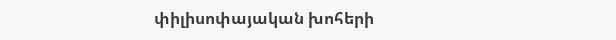փիլիսոփայական խոհերի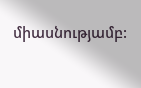միասնությամբ: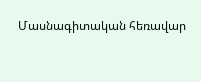Մասնագիտական հեռավար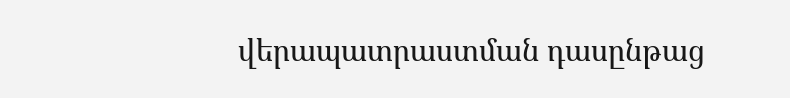վերապատրաստման դասընթաց